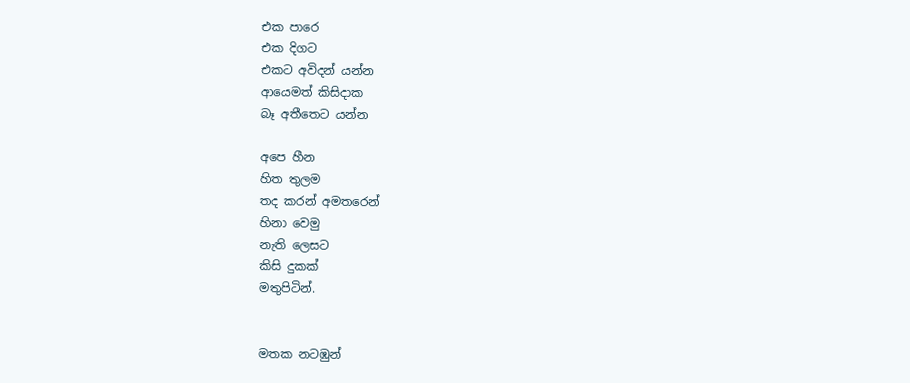එක පාරෙ
එක දිගට
එකට අවිදන් යන්න
ආයෙමත් කිසිදාක
බෑ අතීතෙට යන්න

අපෙ හීන
හිත තුලම
තද කරන් අමතරෙන්
හිනා වෙමු
නැති ලෙසට
කිසි දුකක්
මතුපිටින්.


මතක නටඹුන්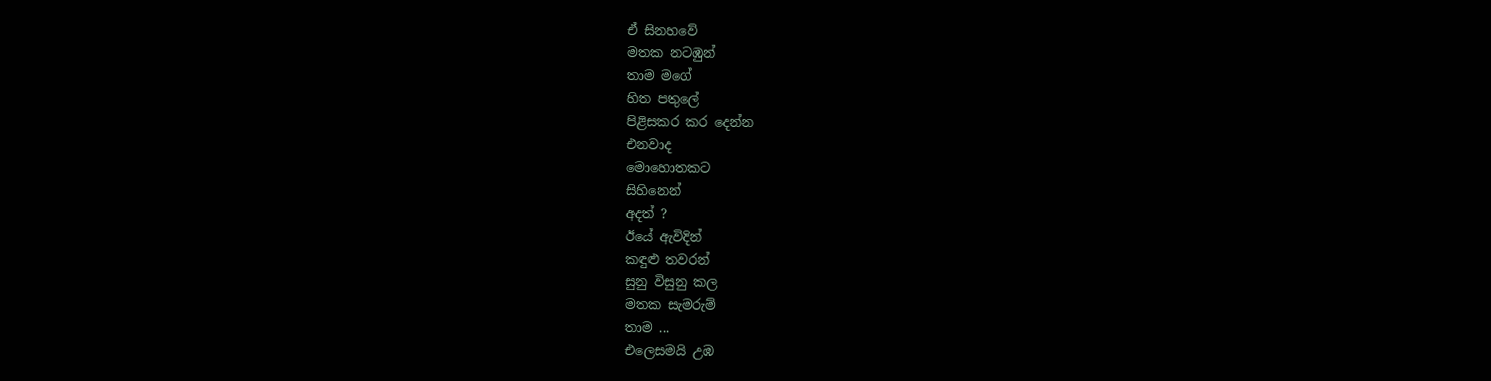ඒ සිනහවේ
මතක නටඹුන්
තාම මගේ
හිත පතුලේ
පිළිසකර කර දෙන්න
එනවාද
මොහොතකට
සිහිනෙන්
අදත් ?
ඊයේ ඇවිදින්
කඳුළු තවරන්
සුනු විසුනු කල
මතක සැමරුම්
තාම ...
එලෙසමයි උඹ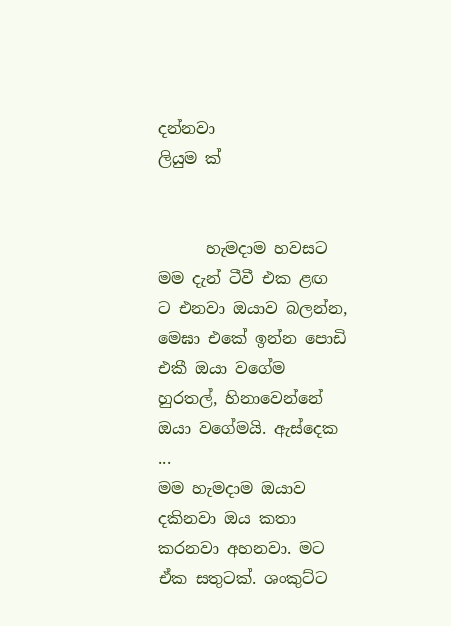දන්නවා
ලියුම ක්


      හැමදාම හවසට මම දැන් ටීවී එක ළඟ ට එනවා ඔයාව බලන්න, මෙඝා එකේ ඉන්න පොඩි එකී ඔයා වගේම හුරතල්, හිනාවෙන්නේ ඔයා වගේමයි. ඇස්දෙක ...
මම හැමදාම ඔයාව දකිනවා ඔය කතා කරනවා අහනවා. මට ඒක සතුටක්. ශංකුට්ට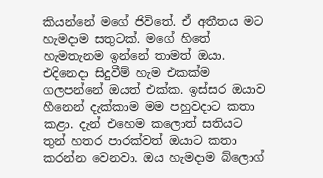කියන්නේ මගේ ජිවිතේ. ඒ අතීතය මට හැමදාම සතුටක්. මගේ හිතේ හැමතැනම ඉන්නේ තාමත් ඔයා. එදිනෙදා සිදුවීම් හැම එකක්ම ගලපන්නේ ඔයත් එක්ක. ඉස්සර ඔයාව හීනෙන් දැක්කාම මම පහුවදාට කතා කළා. දැන් එහෙම කලොත් සතියට තුන් හතර පාරක්වත් ඔයාට කතා කරන්න වෙනවා. ඔය හැමදාම බ්ලොග්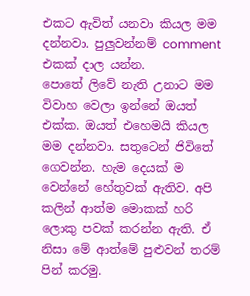එකට ඇවිත් යනවා කියල මම දන්නවා. පුලුවන්නම් comment එකක් දාල යන්න.
පොතේ ලිවේ නැති උනාට මම විවාහ වෙලා ඉන්නේ ඔයත් එක්ක. ඔයත් එහෙමයි කියල මම දන්නවා. සතුටෙන් ජිවිතේ ගෙවන්න. හැම දෙයක් ම වෙන්නේ හේතුවක් ඇතිව. අපි කලින් ආත්ම මොකක් හරි ලොකු පවක් කරන්න ඇති. ඒ නිසා මේ ආත්මේ පුළුවන් තරම් පින් කරමු.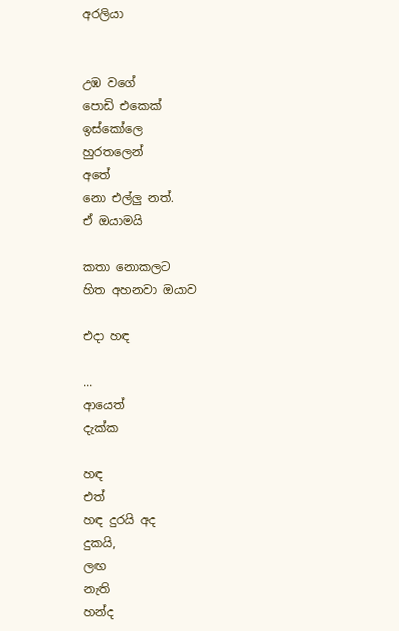අරලියා


උඹ වගේ
පොඩි එකෙක්
ඉස්කෝලෙ
හුරතලෙන්
අතේ
නො එල්ලු නත්.
ඒ ඔයාමයි

කතා නොකලට
හිත අහනවා ඔයාව

එදා හඳ

...
ආයෙත්
දැක්ක

හඳ
එත්
හඳ දුරයි අද
දුකයි,
ලඟ
නැති
හන්ද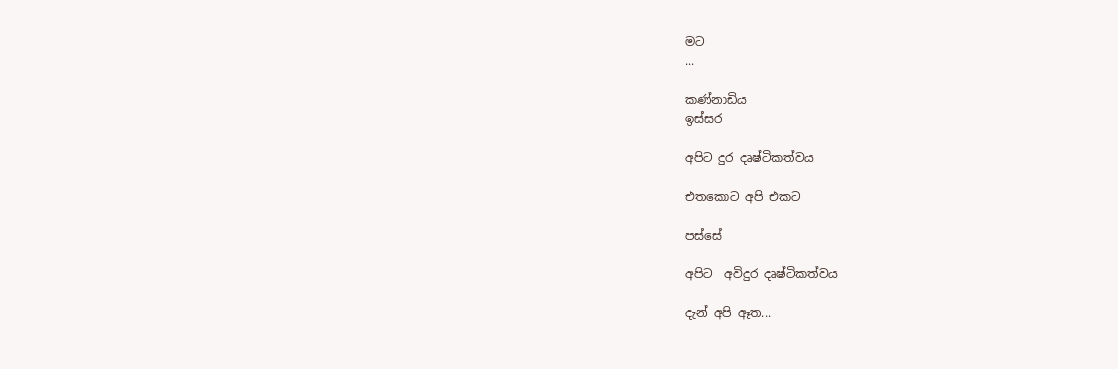මට
...

කණ්නාඩිය
ඉස්සර

අපිට දුර දෘෂ්ටිකත්වය

එතකොට අපි එකට

පස්සේ

අපිට  අවිදුර දෘෂ්ටිකත්වය

දැන් අපි ඈත...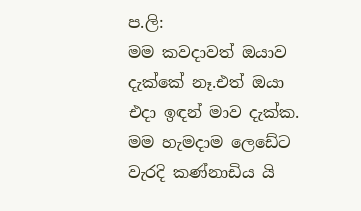ප.ලි:
මම කවදාවත් ඔයාව දැක්කේ නෑ.එත් ඔයා එදා ඉඳන් මාව දැක්ක. මම හැමදාම ලෙඩේට වැරදි කණ්නාඩිය යි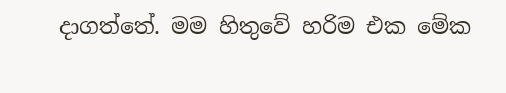දාගත්තේ. මම හිතුවේ හරිම එක මේක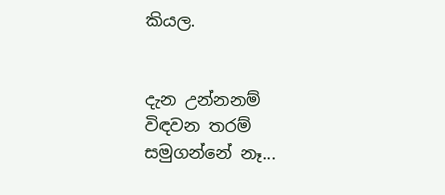කියල.


දැන උන්නනම්
විඳවන තරම්
සමුගන්නේ නෑ...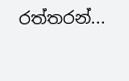රත්තරන්...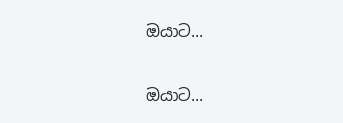ඔයාට...

ඔයාට...